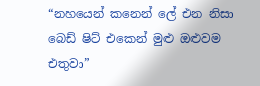“නහයෙන් කනෙන් ලේ එන නිසා බෙඩ් ෂිට් එකෙන් මුළු ඔළුවම එතුවා”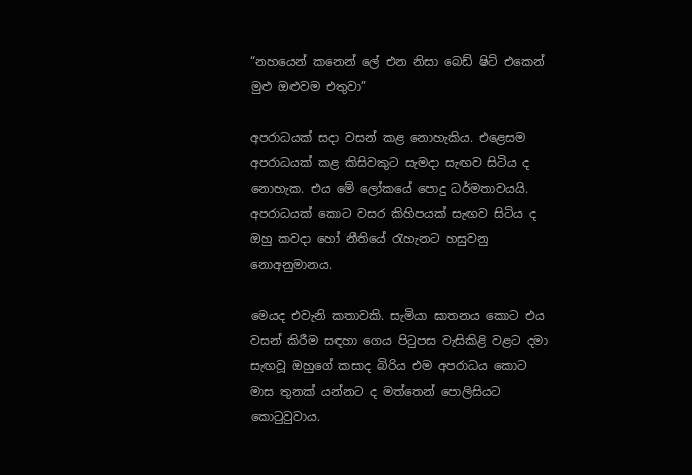“නහයෙන් කනෙන් ලේ එන නිසා බෙඩ් ෂිට් එකෙන් මුළු ඔළුවම එතුවා”

අපරාධයක් සදා වසන් කළ නොහැකිය. එළෙසම අපරාධයක් කළ කිසිවකුට සැමදා සැඟව සිටිය ද නොහැක. එය මේ ලෝකයේ පොදු ධර්මතාවයයි. අපරාධයක් කොට වසර කිහිපයක් සැඟව සිටිය ද ඔහු කවදා හෝ නීතියේ රැහැනට හසුවනු නොඅනුමානය.

මෙයද එවැනි කතාවකි. සැමියා ඝාතනය කොට එය වසන් කිරීම සඳහා ගෙය පිටුපස වැසිකිළි වළට දමා සැඟවූ ඔහුගේ කසාද බිරිය එම අපරාධය කොට මාස තුනක් යන්නට ද මත්තෙන් පොලිසියට කොටුවුවාය.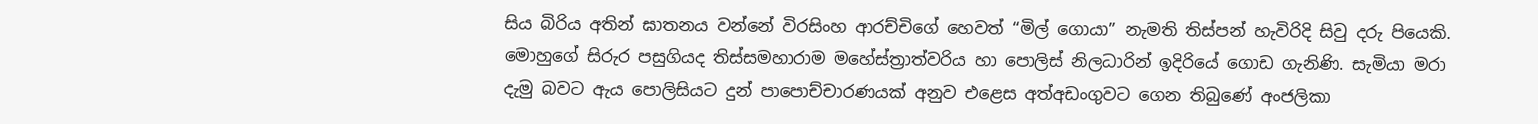සිය බිරිය අතින් ඝාතනය වන්නේ විරසිංහ ආරච්චිගේ හෙවත් “මිල් ගොයා” නැමති තිස්පන් හැවිරිදි සිවු දරු පියෙකි. මොහුගේ සිරුර පසුගියද තිස්සමහාරාම මහේස්ත්‍රාත්වරිය හා පොලිස් නිලධාරින් ඉදිරියේ ගොඩ ගැනිණි. සැමියා මරා දැමු බවට ඇය පොලිසියට දුන් පාපොච්චාරණයක් අනුව එළෙස අත්අඩංගුවට ගෙන තිබුණේ අංජලිකා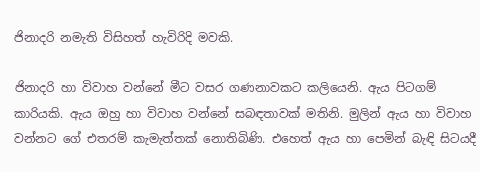ජිනාදරි නමැති විසිහත් හැවිරිදි මවකි.

ජිනාදරි හා විවාහ වන්නේ මීට වසර ගණනාවකට කලියෙනි. ඇය පිටගම් කාරියකි. ඇය ඔහු හා විවාහ වන්නේ සබඳතාවක් මතිනි. මුලින් ඇය හා විවාහ වන්නට ගේ එතරම් කැමැත්තක් නොතිබිණි. එහෙත් ඇය හා පෙමින් බැඳි සිටයදී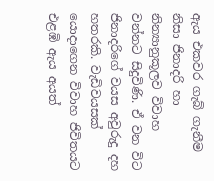ඇය එකවර ගැබ් ගැනීම නිසා ජිනාදරි හා නින්‍යානුකූලව විවාහ වන්නට සිදුවිණි. ඒ වන විට ජිනාදරිගේ වයස අවුරුදු දහ හතරකි. වැඩිවයසක් යොදාගෙන විවාහ ජිවිතයට එළඹි ඇය අයත්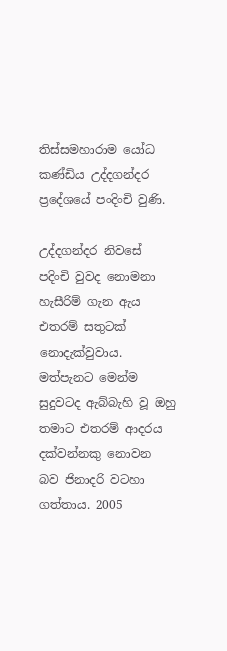තිස්සමහාරාම යෝධ කණ්ඩිය උද්දගන්දර ප්‍රදේශයේ පංදිංචි වුණි.

උද්දගන්දර නිවසේ පදිංචි වුවද නොමනා හැසීරිම් ගැන ඇය එතරම් සතුටක් නොදැක්වුවාය. මත්පැනට මෙන්ම සුදුවටද ඇබ්බැහි වූ ඔහු තමාට එතරම් ආදරය දක්වන්නකු නොවන බව ජිනාදරි වටහා ගත්තාය. 2005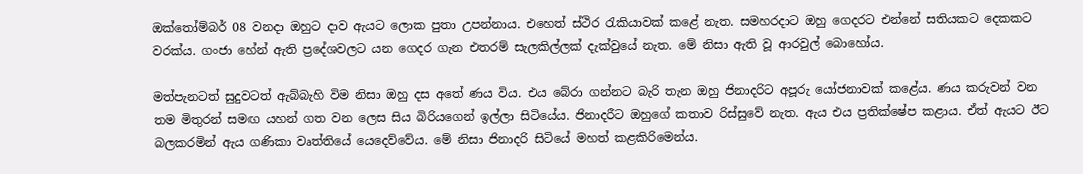ඔක්තෝම්බර් 08 වනදා ඔහුට දාව ඇයට ලොක පුතා උපන්නාය. එහෙත් ස්ථිර රැකියාවක් කළේ නැත. සමහරදාට ඔහු ගෙදරට එන්නේ සතියකට දෙකකට වරක්ය. ගංජා හේන් ඇති ප්‍රදේශවලට යන ගෙදර ගැන එතරම් සැලකිල්ලක් දැක්වුයේ නැත. මේ නිසා ඇති වූ ආරවුල් බොහෝය.

මත්පැනටත් සුදුවටත් ඇබ්බැහි විම නිසා ඔහු දස අතේ ණය විය. එය බේරා ගන්නට බැරි තැන ඔහු ජිනාදරිට අපූරු යෝජනාවක් කළේය. ණය කරුවන් වන තම මිතුරන් සමඟ යහන් ගත වන ලෙස සිය බිරියගෙන් ඉල්ලා සිටියේය. ජිනාදරීට ඔහුගේ කතාව රිස්සුවේ නැත. ඇය එය ප්‍රතික්ෂේප කළාය. ඒත් ඇයට ඊට බලකරමින් ඇය ගණිකා වෘත්තියේ යෙදෙව්වේය. මේ නිසා ජිනාදරි සිටියේ මහත් කළකිරිමෙන්ය.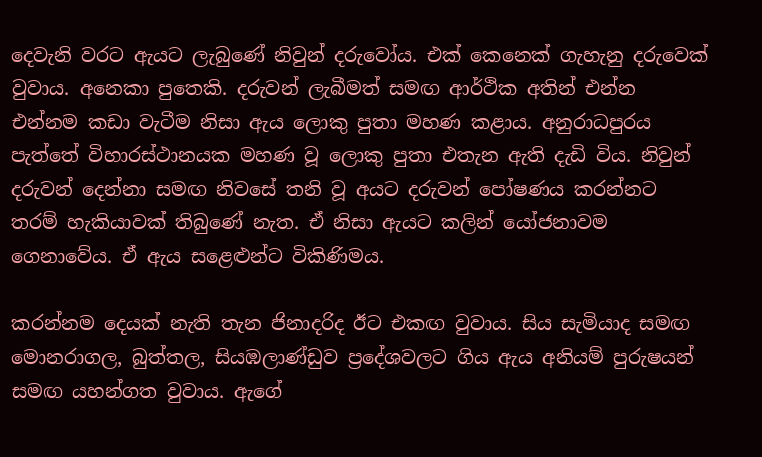දෙවැනි වරට ඇයට ලැබුණේ නිවුන් දරුවෝය. එක් කෙනෙක් ගැහැනු දරුවෙක් වුවාය. අනෙකා පුතෙකි. දරුවන් ලැබීමත් සමඟ ආර්ථික අතින් එන්න එන්නම කඩා වැටීම නිසා ඇය ලොකු පුතා මහණ කළාය. අනුරාධපුරය පැත්තේ විහාරස්ථානයක මහණ වූ ලොකු පුතා එතැන ඇති දැඩි විය. නිවුන් දරුවන් දෙන්නා සමඟ නිවසේ තනි වූ අයට දරුවන් පෝෂණය කරන්නට තරම් හැකියාවක් තිබුණේ නැත. ඒ නිසා ඇයට කලින් යෝජනාවම ගෙනාවේය. ඒ ඇය සළෙළුන්ට විකිණිමය.

කරන්නම දෙයක් නැති තැන ජිනාදරිද ඊට එකඟ වුවාය. සිය සැමියාද සමඟ මොනරාගල, බුත්තල, සියඹලාණ්ඩුව ප්‍රදේශවලට ගිය ඇය අනියම් පුරුෂයන් සමඟ යහන්ගත වුවාය. ඇගේ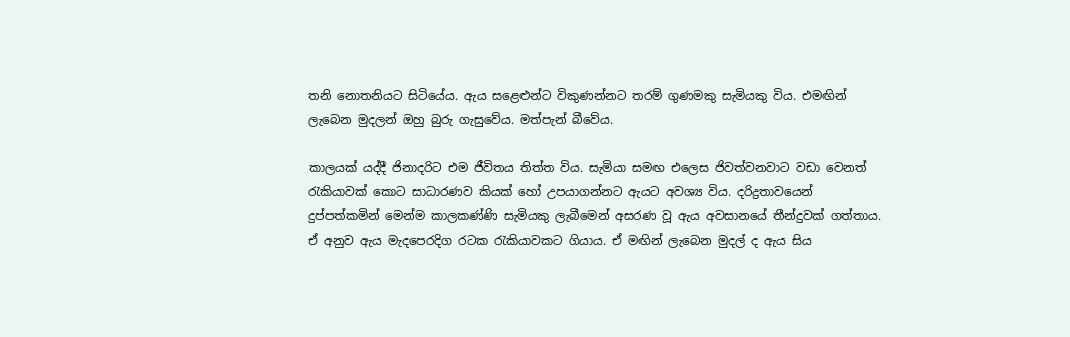තනි නොතනියට සිටියේය. ඇය සළෙළුන්ට විකුණන්නට තරම් ගුණමකු සැමියකු විය. එමඟින් ලැබෙන මුදලන් ඔහු බුරු ගැසුවේය. මත්පැන් බීවේය.

කාලයක් යද්දී ජිනාදරිට එම ජීවිතය තිත්ත විය. සැමියා සමඟ එලෙස ජිවත්වනවාට වඩා වෙනත් රැකියාවක් කොට සාධාරණව කියක් හෝ උපයාගන්නට ඇයට අවශ්‍ය විය. දරිද්‍රතාවයෙන් දුප්පත්කමින් මෙන්ම කාලකණ්ණි සැමියකු ලැබීමෙන් අසරණ වූ ඇය අවසානයේ තීන්දුවක් ගත්තාය. ඒ අනුව ඇය මැදපෙරදිග රටක රැකියාවකට ගියාය. ඒ මඟින් ලැබෙන මුදල් ද ඇය සිය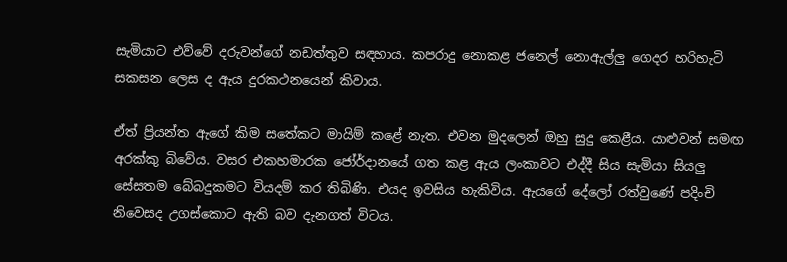සැමියාට එව්වේ දරුවන්ගේ නඩත්තුව සඳහාය. කපරාදු නොකළ ජනෙල් නොඇල්ලු ගෙදර හරිහැටි සකසන ලෙස ද ඇය දුරකථනයෙන් කිවාය.

ඒත් ප්‍රියන්ත ඇගේ කිම සතේකට මායිම් කළේ නැත. එවන මුදලෙන් ඔහු සුදු කෙළීය. යාළුවන් සමඟ අරක්කු බිවේය. වසර එකහමාරක ජෝර්දානයේ ගත කළ ඇය ලංකාවට එද්දී සිය සැමියා සියලු සේසතම බේබදුකමට වියදම් කර තිබිණි. එයද ඉවසිය හැකිවිය. ඇයගේ දේලෝ රත්වුණේ පදිංචි නිවෙසද උගස්කොට ඇති බව දැනගත් විටය.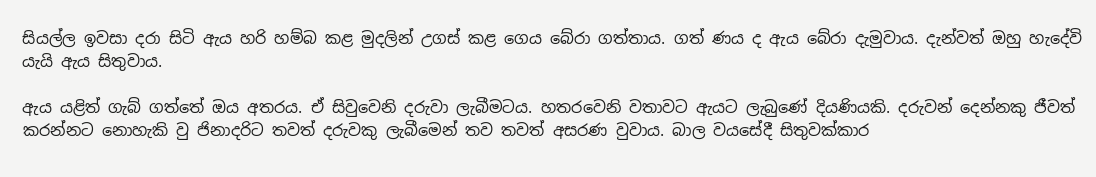සියල්ල ඉවසා දරා සිටි ඇය හරි හම්බ කළ මුදලින් උගස් කළ ගෙය බේරා ගත්තාය. ගත් ණය ද ඇය බේරා දැමුවාය. දැන්වත් ඔහු හැදේවි යැයි ඇය සිතුවාය.

ඇය යළිත් ගැබ් ගත්තේ ඔය අතරය. ඒ සිවුවෙනි දරුවා ලැබීමටය. හතරවෙනි වතාවට ඇයට ලැබුණේ දියණියකි. දරුවන් දෙන්නකු ජීවත් කරන්නට නොහැකි වු ජිනාදරිට තවත් දරුවකු ලැබීමෙන් තව තවත් අසරණ වුවාය. බාල වයසේදී සිතුවක්කාර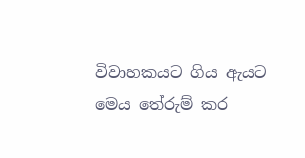විවාහකයට ගිය ඇයට මෙය තේරුම් කර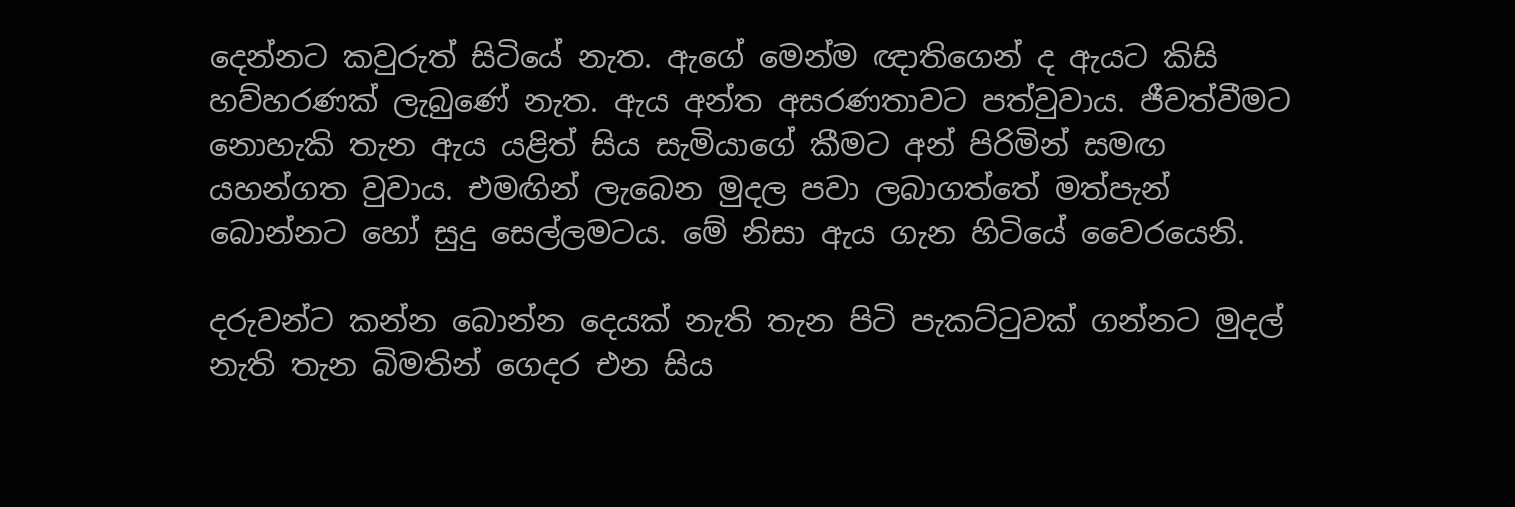දෙන්නට කවුරුත් සිටියේ නැත. ඇගේ මෙන්ම ඥාතිගෙන් ද ඇයට කිසි හව්හරණක් ලැබුණේ නැත. ඇය අන්ත අසරණතාවට පත්වුවාය. ජීවත්වීමට නොහැකි තැන ඇය යළිත් සිය සැමියාගේ කීමට අන් පිරිමින් සමඟ යහන්ගත වුවාය. එමඟින් ලැබෙන මුදල පවා ලබාගත්තේ මත්පැන් බොන්නට හෝ සුදු සෙල්ලමටය. මේ නිසා ඇය ගැන හිටියේ වෛරයෙනි.

දරුවන්ට කන්න බොන්න දෙයක් නැති තැන පිටි පැකට්ටුවක් ගන්නට මුදල් නැති තැන බිමතින් ගෙදර එන සිය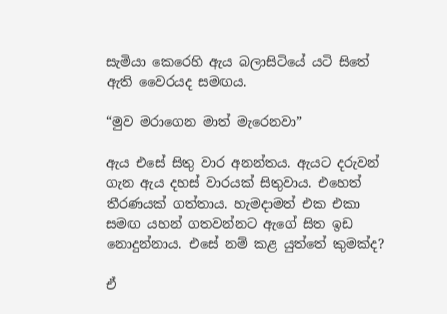සැමියා කෙරෙහි ඇය බලාසිටියේ යටි සිතේ ඇති වෛරයද සමඟය.

“මුව මරාගෙන මාත් මැරෙනවා”

ඇය එසේ සිතු වාර අනන්තය. ඇයට දරුවන් ගැන ඇය දහස් වාරයක් සිතුවාය. එහෙත් තීරණයක් ගත්තාය. හැමදාමත් එක එකා සමඟ යහන් ගතවන්නට ඇගේ සිත ඉඩ නොදුන්නාය. එසේ නම් කළ යුත්තේ කුමක්ද?

ඒ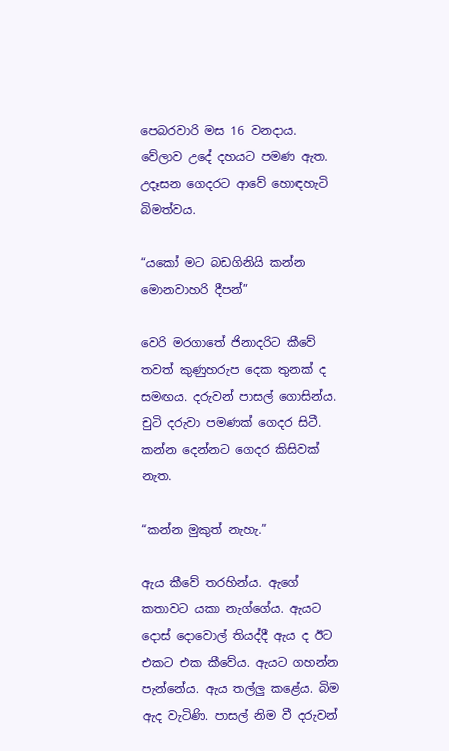පෙබරවාරි මස 16 වනදාය. වේලාව උදේ දහයට පමණ ඇත. උදෑසන ගෙදරට ආවේ හොඳහැටි බිමත්වය.

“යකෝ මට බඩගිනියි කන්න මොනවාහරි දීපන්”

වෙරි මරගාතේ ජිනාදරිට කීවේ තවත් කුණුහරුප දෙක තුනක් ද සමඟය. දරුවන් පාසල් ගොසින්ය. චුටි දරුවා පමණක් ගෙදර සිටී. කන්න දෙන්නට ගෙදර කිසිවක් නැත.

“කන්න මුකුත් නැහැ.”

ඇය කීවේ තරහින්ය. ඇගේ කතාවට යකා නැග්ගේය. ඇයට දොස් දොවොල් තියද්දී ඇය ද ඊට එකට එක කීවේය. ඇයට ගහන්න පැන්නේය. ඇය තල්ලු කළේය. බිම ඇද වැටිණි. පාසල් නිම වී දරුවන්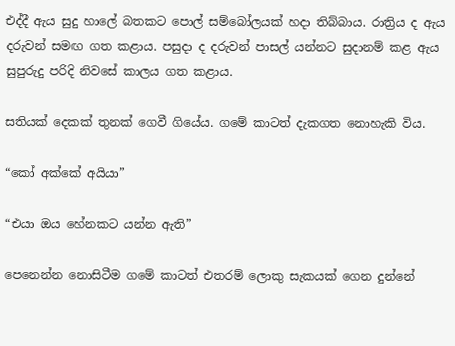එද්දී ඇය සුදු හාලේ බතකට පොල් සම්බෝලයක් හදා තිබ්බාය. රාත්‍රිය ද ඇය දරුවන් සමඟ ගත කළාය. පසුදා ද දරුවන් පාසල් යන්නට සුදානම් කළ ඇය සුපුරුදු පරිදි නිවසේ කාලය ගත කළාය.

සතියක් දෙකක් තුනක් ගෙවී ගියේය. ගමේ කාටත් දැකගත නොහැකි විය.

“කෝ අක්කේ අයියා”

“එයා ඔය හේනකට යන්න ඇති”

පෙනෙන්න නොසිටීම ගමේ කාටත් එතරම් ලොකු සැකයක් ගෙන දුන්නේ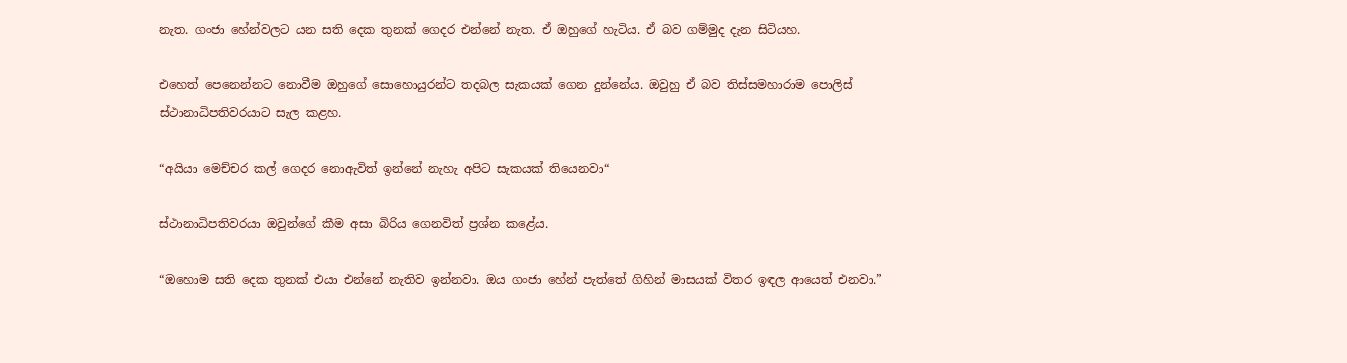නැත. ගංජා හේන්වලට යන සති දෙක තුනක් ගෙදර එන්නේ නැත. ඒ ඔහුගේ හැටිය. ඒ බව ගම්මුද දැන සිටියහ.

එහෙත් පෙනෙන්නට නොවීම ඔහුගේ සොහොයුරන්ට තදබල සැකයක් ගෙන දුන්නේය. ඔවුහු ඒ බව තිස්සමහාරාම පොලිස් ස්ථානාධිපතිවරයාට සැල කළහ.

“අයියා මෙච්චර කල් ගෙදර නොඇවිත් ඉන්නේ නැහැ අපිට සැකයක් තියෙනවා“

ස්ථානාධිපතිවරයා ඔවුන්ගේ කීම අසා බිරිය ගෙනවිත් ප්‍රශ්න කළේය.

“ඔහොම සති දෙක තුනක් එයා එන්නේ නැතිව ඉන්නවා. ඔය ගංජා හේන් පැත්තේ ගිහින් මාසයක් විතර ඉඳල ආයෙත් එනවා.”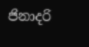ජිනාදරි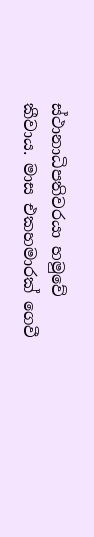ස්ථානාධිපතිවරයා හමුවේ කීවාය. මාස එකහමාරක් ගෙවී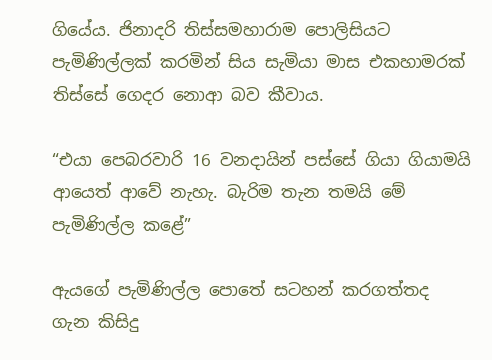ගියේය. ජිනාදරි තිස්සමහාරාම පොලිසියට පැමිණිල්ලක් කරමින් සිය සැමියා මාස එකහාමරක් තිස්සේ ගෙදර නොආ බව කීවාය.

“එයා පෙබරවාරි 16 වනදායින් පස්සේ ගියා ගියාමයි ආයෙත් ආවේ නැහැ. බැරිම තැන තමයි මේ පැමිණිල්ල කළේ”

ඇයගේ පැමිණිල්ල පොතේ සටහන් කරගත්තද ගැන කිසිදු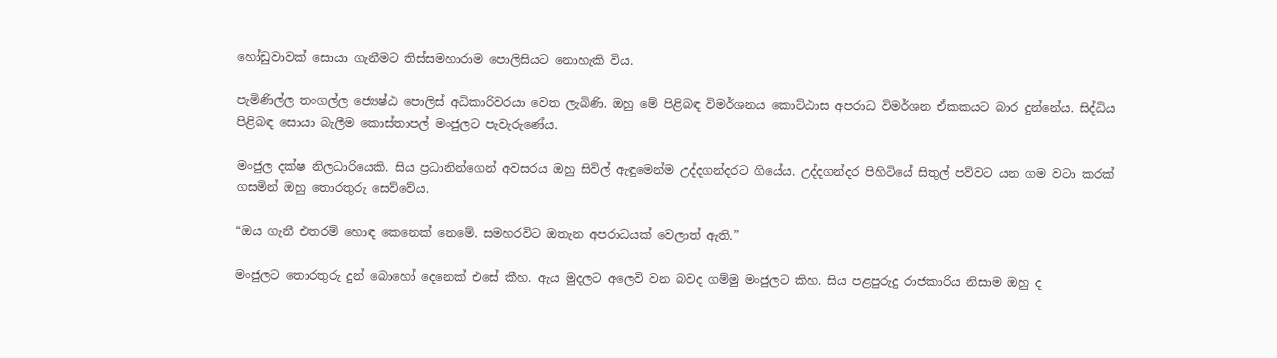හෝඩුවාවක් සොයා ගැනීමට තිස්සමහාරාම පොලිසියට නොහැකි විය.

පැමිණිල්ල තංගල්ල ජ්‍යෙෂ්ඨ පොලිස් අධිකාරිවරයා වෙත ලැබිණි. ඔහු මේ පිළිබඳ විමර්ශනය කොට්ඨාස අපරාධ විමර්ශන ඒකකයට බාර දුන්නේය. සිද්ධිය පිළිබඳ සොයා බැලීම කොස්තාපල් මංජුලට පැවැරුණේය.

මංජුල දක්ෂ නිලධාරියෙකි. සිය ප්‍රධානින්ගෙන් අවසරය ඔහු සිවිල් ඇඳුමෙන්ම උද්දගන්දරට ගියේය. උද්දගන්දර පිහිටියේ සිතුල් පව්වට යන ගම වටා කරක් ගසමින් ඔහු තොරතුරු සෙව්වේය.

“ඔය ගැනී එතරම් හොඳ කෙනෙක් නෙමේ. සමහරවිට ඔතැන අපරාධයක් වෙලාත් ඇති.”

මංජුලට තොරතුරු දුන් බොහෝ දෙනෙක් එසේ කීහ. ඇය මුදලට අලෙවි වන බවද ගම්මු මංජුලට කිහ. සිය පළපුරුදු රාජකාරිය නිසාම ඔහු ද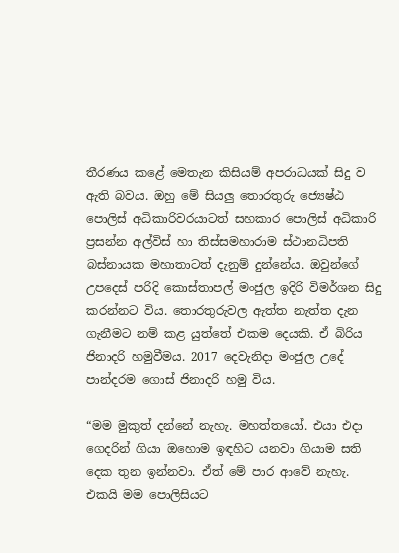තීරණය කළේ මෙතැන කිසියම් අපරාධයක් සිදු ව ඇති බවය. ඔහු මේ සියලු තොරතුරු ජ්‍යෙෂ්ඨ පොලිස් අධිකාරිවරයාටත් සහකාර පොලිස් අධිකාරි ප්‍රසන්න අල්විස් හා තිස්සමහාරාම ස්ථානධිපති බස්නායක මහාතාටත් දැනුම් දුන්නේය. ඔවුන්ගේ උපදෙස් පරිදි කොස්තාපල් මංජුල ඉදිරි විමර්ශන සිදු කරන්නට විය. තොරතුරුවල ඇත්ත නැත්ත දැන ගැනීමට නම් කළ යුත්තේ එකම දෙයකි. ඒ බිරිය ජිනාදරි හමුවීමය. 2017 දෙවැනිදා මංජුල උදේ පාන්දරම ගොස් ජිනාදරි හමු විය.

“මම මුකුත් දන්නේ නැහැ. මහත්තයෝ. එයා එදා ගෙදරින් ගියා ඔහොම ඉඳහිට යනවා ගියාම සති දෙක තුන ඉන්නවා. ඒත් මේ පාර ආවේ නැහැ. එකයි මම පොලිසියට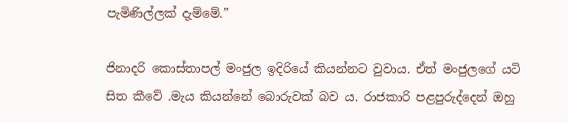පැමිණිල්ලක් දැම්මේ.”

ජිනාදරි කොස්තාපල් මංජුල ඉදිරියේ කියන්නට වුවාය. ඒත් මංජුලගේ යටි සිත කීවේ .මැය කියන්නේ බොරුවක් බව ය. රාජකාරි පළපුරුද්දෙන් ඔහු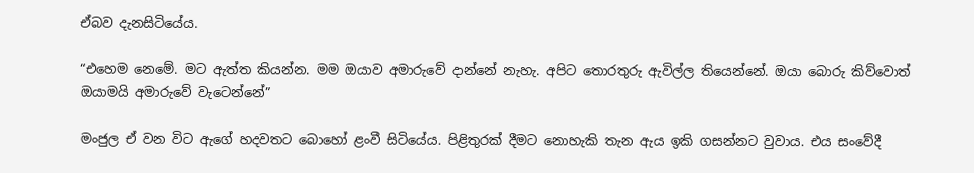ඒබව දැනසිටියේය.

“එහෙම නෙමේ. මට ඇත්ත කියන්න. මම ඔයාව අමාරුවේ දාන්නේ නැහැ. අපිට තොරතුරු ඇවිල්ල තියෙන්නේ. ඔයා බොරු කිව්වොත් ඔයාමයි අමාරුවේ වැටෙන්නේ”

මංජුල ඒ වන විට ඇගේ හදවතට බොහෝ ළංවී සිටියේය. පිළිතුරක් දීමට නොහැකි තැන ඇය ඉකි ගසන්නට වුවාය. එය සංවේදී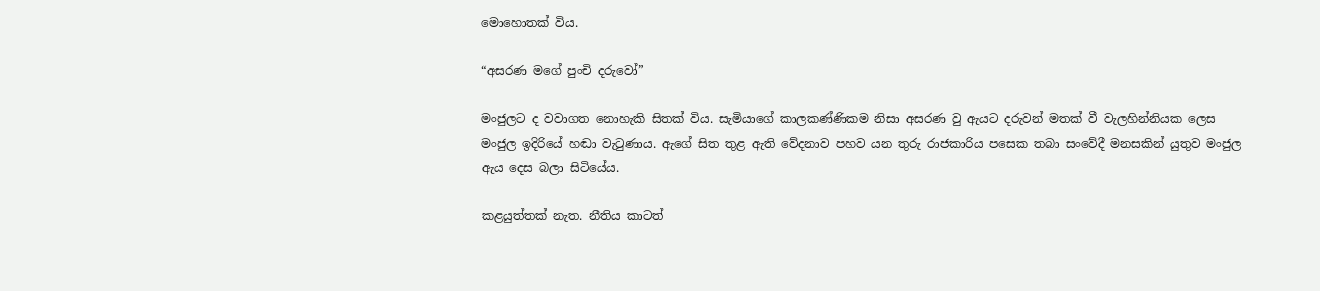මොහොතක් විය.

“අසරණ මගේ පුංචි දරුවෝ”

මංජුලට ද වවාගත නොහැකි සිතක් විය. සැමියාගේ කාලකණ්ණිකම නිසා අසරණ වු ඇයට දරුවන් මතක් වී වැලහින්නියක ලෙස මංජුල ඉදිරියේ හඬා වැටුණාය. ඇගේ සිත තුළ ඇති වේදනාව පහව යන තුරු රාජකාරිය පසෙක තබා සංවේදී මනසකින් යුතුව මංජුල ඇය දෙස බලා සිටියේය.

කළයුත්තක් නැත. නීතිය කාටත්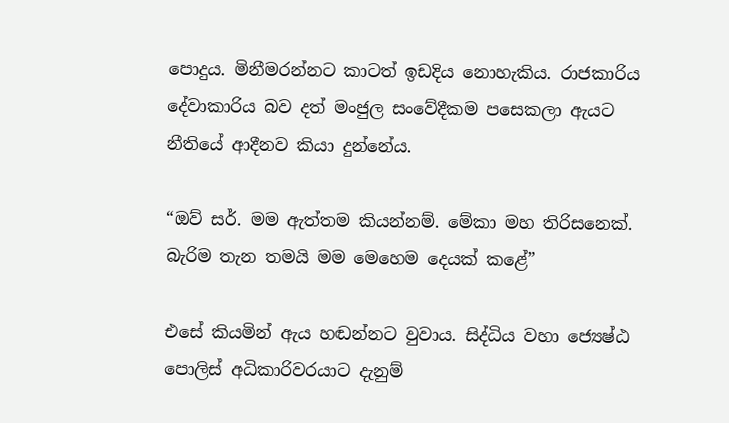පොදුය. මිනීමරන්නට කාටත් ඉඩදිය නොහැකිය. රාජකාරිය දේවාකාරිය බව දත් මංජුල සංවේදීකම පසෙකලා ඇයට නීතියේ ආදීනව කියා දුන්නේය.

“ඔව් සර්. මම ඇත්තම කියන්නම්. මේකා මහ තිරිසනෙක්. බැරිම තැන තමයි මම මෙහෙම දෙයක් කළේ”

එසේ කියමින් ඇය හඬන්නට වුවාය. සිද්ධිය වහා ජ්‍යෙෂ්ඨ පොලිස් අධිකාරිවරයාට දැනුම්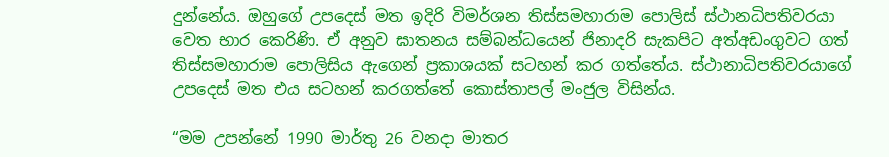දුන්නේය. ඔහුගේ උපදෙස් මත ඉදිරි විමර්ශන තිස්සමහාරාම පොලිස් ස්ථානධිපතිවරයා වෙත භාර කෙරිණි. ඒ අනුව ඝාතනය සම්බන්ධයෙන් ජිනාදරි සැකපිට අත්අඩංගුවට ගත් තිස්සමහාරාම පොලිසිය ඇගෙන් ප්‍රකාශයක් සටහන් කර ගත්තේය. ස්ථානාධිපතිවරයාගේ උපදෙස් මත එය සටහන් කරගත්තේ කොස්තාපල් මංජුල විසින්ය.

“මම උපන්නේ 1990 මාර්තු 26 වනදා මාතර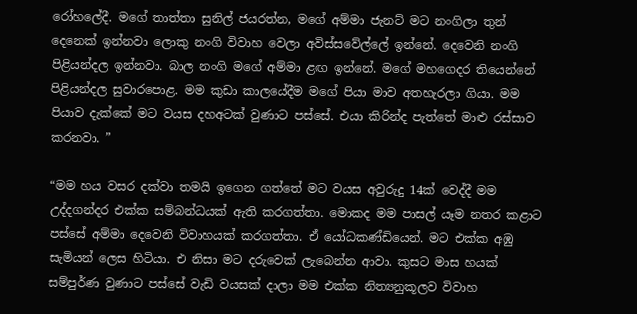රෝහලේදී. මගේ තාත්තා සුනිල් ජයරත්න, මගේ අම්මා ජැනට් මට නංගිලා තුන් දෙනෙක් ඉන්නවා ලොකු නංගි විවාහ වෙලා අවිස්සවේල්ලේ ඉන්නේ. දෙවෙනි නංගි පිළියන්දල ඉන්නවා. බාල නංගි මගේ අම්මා ළඟ ඉන්නේ. මගේ මහගෙදර තියෙන්නේ පිළියන්දල සුවාරපොළ. මම කුඩා කාලයේදීම මගේ පියා මාව අතහැරලා ගියා. මම පියාව දැක්කේ මට වයස දහඅටක් වුණාට පස්සේ. එයා කිරින්ද පැත්තේ මාළු රස්සාව කරනවා. ”

“මම හය වසර දක්වා තමයි ඉගෙන ගත්තේ මට වයස අවුරුදු 14ක් වෙද්දී මම උද්දගන්දර එක්ක සම්බන්ධයක් ඇති කරගත්තා. මොකද මම පාසල් යෑම නතර කළාට පස්සේ අම්මා දෙවෙනි විවාහයක් කරගත්තා. ඒ යෝධකණ්ඩියෙන්. මට එක්ක අඹු සැමියන් ලෙස හිටියා. එ නිසා මට දරුවෙක් ලැබෙන්න ආවා. කුසට මාස හයක් සම්පුර්ණ වුණාට පස්සේ වැඩි වයසක් දාලා මම එක්ක නිත්‍යනුකූලව විවාහ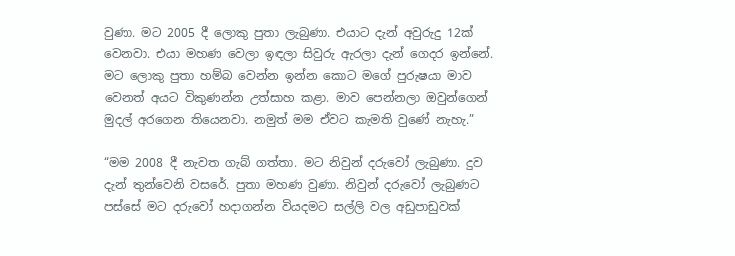වුණා. මට 2005 දී ලොකු පුතා ලැබුණා. එයාට දැන් අවුරුදු 12ක් වෙනවා. එයා මහණ වෙලා ඉඳලා සිවුරු ඇරලා දැන් ගෙදර ඉන්නේ. මට ලොකු පුතා හම්බ වෙන්න ඉන්න කොට මගේ පුරුෂයා මාව වෙනත් අයට විකුණන්න උත්සාහ කළා. මාව පෙන්නලා ඔවුන්ගෙන් මුදල් අරගෙන තියෙනවා. නමුත් මම ඒවට කැමති වුණේ නැහැ.”

“මම 2008 දී නැවත ගැබ් ගත්තා. මට නිවුන් දරුවෝ ලැබුණා. දුව දැන් තුන්වෙනි වසරේ. පුතා මහණ වුණා. නිවුන් දරුවෝ ලැබුණට පස්සේ මට දරුවෝ හදාගන්න වියදමට සල්ලි වල අඩුපාඩුවක්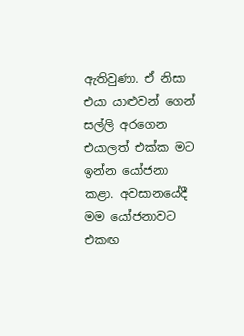ඇතිවුණා. ඒ නිසා එයා යාළුවන් ගෙන් සල්ලි අරගෙන එයාලත් එක්ක මට ඉන්න යෝජනා කළා. අවසානයේදී මම යෝජනාවට එකඟ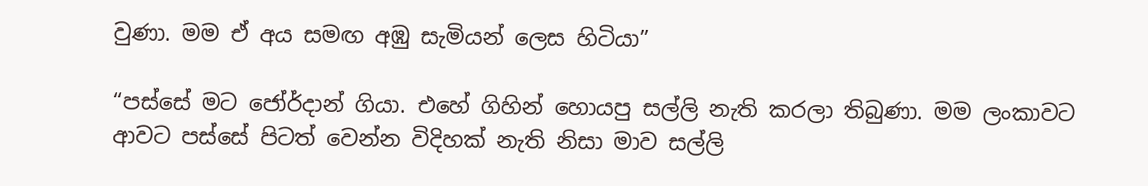වුණා. මම ඒ අය සමඟ අඹු සැමියන් ලෙස හිටියා”

“පස්සේ මට ජෝර්දාන් ගියා. එහේ ගිහින් හොයපු සල්ලි නැති කරලා තිබුණා. මම ලංකාවට ආවට පස්සේ පිටත් වෙන්න විදිහක් නැති නිසා මාව සල්ලි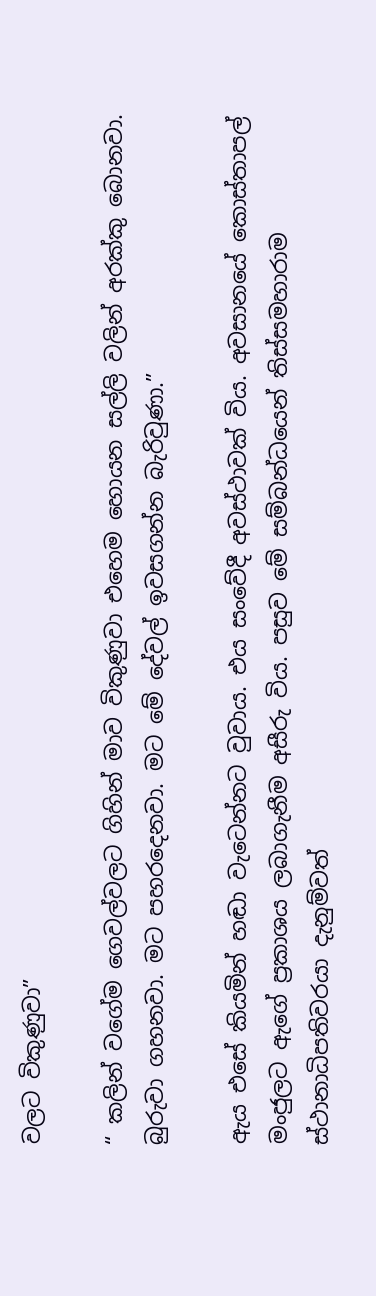වලට විකුණුවා”

“ කලින් වගේම ගෙවල්වලට ගිහින් මාව විකුණුවා එහෙම හොයන සල්ලි වලින් අරක්කු බොනවා. බුරුවා ගහනවා. මට පහරදෙනවා. මට මේ දේවල් ඉවසගන්න බැරිවුණා.”

ඇය එසේ කියමින් හඬා වැටෙන්නට වුවාය. එය සංවේදී අවස්ථාවක් විය. අවසානයේ කොස්තාපල් මංජුලට ඇගේ ප්‍රකාශය ලබාගැනීම අසීරු විය. පසුව මේ සම්බන්ධයෙන් තිස්සමහාරාම ස්ථානාධිපතිවරයා දැනුම්වත්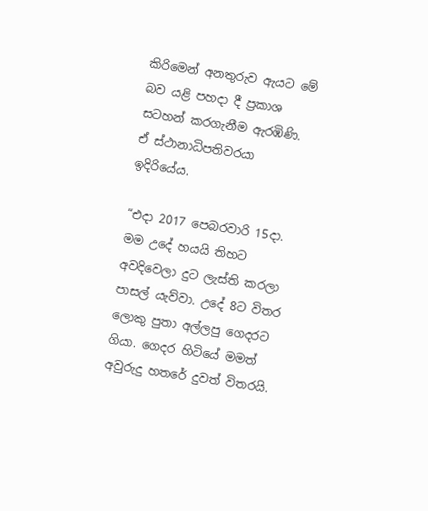කිරිමෙන් අනතුරුව ඇයට මේ බව යළි පහදා දී ප්‍රකාශ සටහන් කරගැනීම ඇරඹිණි. ඒ ස්ථානාධිපතිවරයා ඉදිරියේය.

“එදා 2017 පෙබරවාරි 15දා. මම උදේ හයයි තිහට අවදිවෙලා දුට ලැස්ති කරලා පාසල් යැව්වා. උදේ 8ට විතර ලොකු පුතා අල්ලපු ගෙදරට ගියා. ගෙදර හිටියේ මමත් අවුරුදු හතරේ දුවත් විතරයි.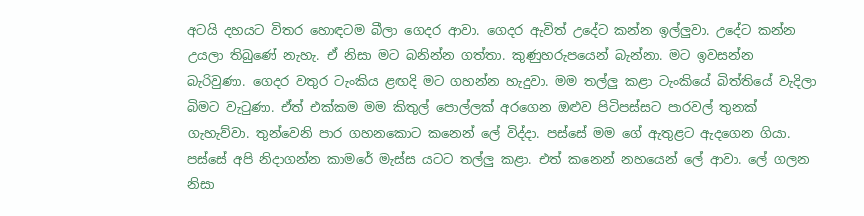අටයි දහයට විතර හොඳටම බීලා ගෙදර ආවා. ගෙදර ඇවිත් උදේට කන්න ඉල්ලුවා. උදේට කන්න උයලා තිබුණේ නැහැ. ඒ නිසා මට බනින්න ගත්තා. කුණුහරුපයෙන් බැන්නා. මට ඉවසන්න බැරිවුණා. ගෙදර වතුර ටැංකිය ළඟදි මට ගහන්න හැදුවා. මම තල්ලු කළා ටැංකියේ බිත්තියේ වැදිලා බිමට වැටුණා. ඒත් එක්කම මම කිතුල් පොල්ලක් අරගෙන ඔළුව පිටිපස්සට පාරවල් තුනක් ගැහැව්වා. තුන්වෙනි පාර ගහනකොට කනෙන් ලේ විද්දා. පස්සේ මම ගේ ඇතුළට ඇදගෙන ගියා. පස්සේ අපි නිදාගන්න කාමරේ මැස්ස යටට තල්ලු කළා. එත් කනෙන් නහයෙන් ලේ ආවා. ලේ ගලන නිසා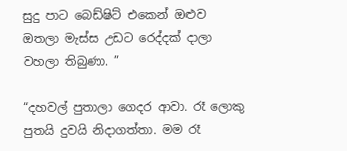සුදු පාට බෙඩ්ෂිට් එකෙන් ඔළුව ඔතලා මැස්ස උඩට රෙද්දක් දාලා වහලා තිබුණා. ”

“දහවල් පුතාලා ගෙදර ආවා. රෑ ලොකු පුතයි දුවයි නිදාගත්තා. මම රෑ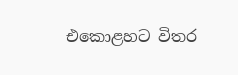එකොළහට විතර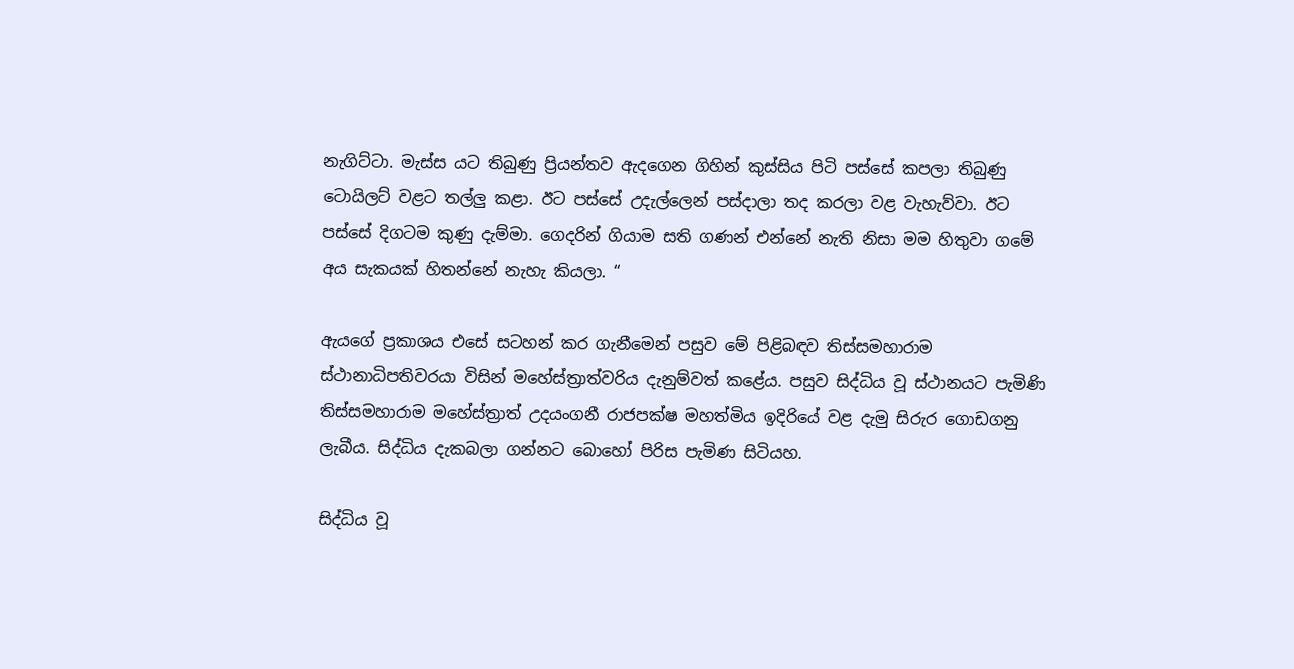නැගිට්ටා. මැස්ස යට තිබුණු ප්‍රියන්තව ඇදගෙන ගිහින් කුස්සිය පිටි පස්සේ කපලා තිබුණු ටොයිලට් වළට තල්ලු කළා. ඊට පස්සේ උදැල්ලෙන් පස්දාලා තද කරලා වළ වැහැව්වා. ඊට පස්සේ දිගටම කුණු දැම්මා. ගෙදරින් ගියාම සති ගණන් එන්නේ නැති නිසා මම හිතුවා ගමේ අය සැකයක් හිතන්නේ නැහැ කියලා. “

ඇයගේ ප්‍රකාශය එසේ සටහන් කර ගැනීමෙන් පසුව මේ පිළිබඳව තිස්සමහාරාම ස්ථානාධිපතිවරයා විසින් මහේස්ත්‍රාත්වරිය දැනුම්වත් කළේය. පසුව සිද්ධිය වූ ස්ථානයට පැමිණි තිස්සමහාරාම මහේස්ත්‍රාත් උදයංගනී රාජපක්ෂ මහත්මිය ඉදිරියේ වළ දැමු සිරුර ගොඩගනු ලැබීය. සිද්ධිය දැකබලා ගන්නට බොහෝ පිරිස පැමිණ සිටියහ.

සිද්ධිය වූ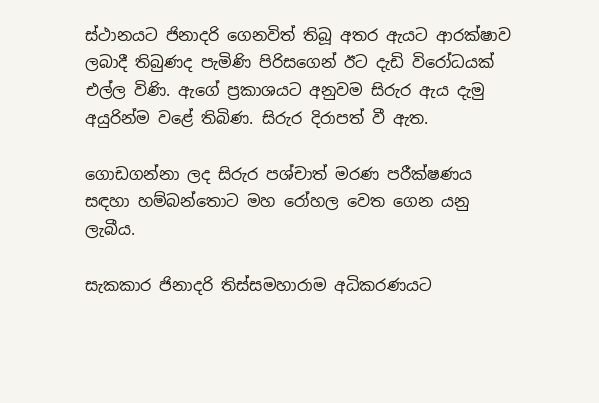ස්ථානයට ජිනාදරි ගෙනවිත් තිබූ අතර ඇයට ආරක්ෂාව ලබාදී තිබුණද පැමිණි පිරිසගෙන් ඊට දැඩි විරෝධයක් එල්ල විණි. ඇගේ ප්‍රකාශයට අනුවම සිරුර ඇය දැමු අයුරින්ම වළේ තිබිණ. සිරුර දිරාපත් වී ඇත.

ගොඩගන්නා ලද සිරුර පශ්චාත් මරණ පරීක්ෂණය සඳහා හම්බන්තොට මහ රෝහල වෙත ගෙන යනු ලැබීය.

සැකකාර ජිනාදරි තිස්සමහාරාම අධිකරණයට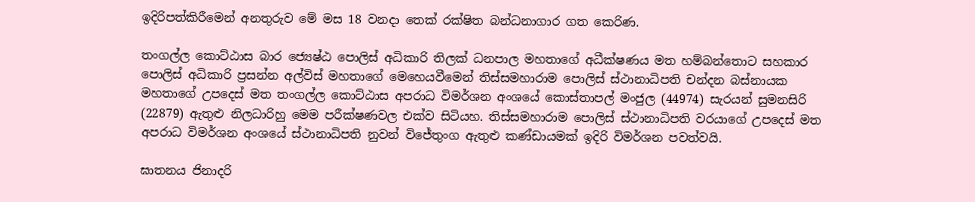ඉදිරිපත්කිරීමෙන් අනතුරුව මේ මස 18 වනදා තෙක් රක්ෂිත බන්ධනාගාර ගත කෙරිණ.

තංගල්ල කොට්ඨාස බාර ජ්‍යෙෂ්ඨ පොලිස් අධිකාරි තිලක් ධනපාල මහතාගේ අධීක්ෂණය මත හම්බන්තොට සහකාර පොලිස් අධිකාරි ප්‍රසන්න අල්විස් මහතාගේ මෙහෙයවීමෙන් තිස්සමහාරාම පොලිස් ස්ථානාධිපති චන්දන බස්නායක මහතාගේ උපදෙස් මත තංගල්ල කොට්ඨාස අපරාධ විමර්ශන අංශයේ කොස්තාපල් මංජුල (44974) සැරයන් සුමනසිරි (22879) ඇතුළු නිලධාරිහු මෙම පරීක්ෂණවල එක්ව සිටියහ. තිස්සමහාරාම පොලිස් ස්ථානාධිපති වරයාගේ උපදෙස් මත අපරාධ විමර්ශන අංශයේ ස්ථානාධිපති නුවන් විජේතුංග ඇතුළු කණ්ඩායමක් ඉදිරි විමර්ශන පවත්වයි.

ඝාතනය ජිනාදරි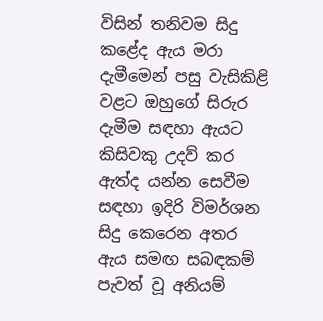විසින් තනිවම සිදු කළේද ඇය මරා දැමීමෙන් පසු වැසිකිළි වළට ඔහුගේ සිරුර දැමීම සඳහා ඇයට කිසිවකු උදව් කර ඇත්ද යන්න සෙවීම සඳහා ඉදිරි විමර්ශන සිදු කෙරෙන අතර ඇය සමඟ සබඳකම් පැවත් වූ අනියම්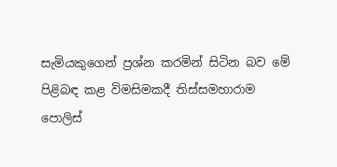සැමියකුගෙන් ප්‍රශ්න කරමින් සිටින බව මේ පිළිබඳ කළ විමසිමකදී තිස්සමහාරාම පොලිස්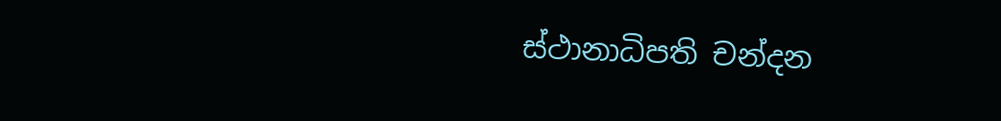ස්ථානාධිපති චන්දන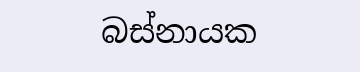බස්නායක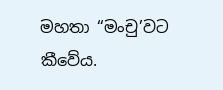මහතා “මංචු’වට කීවේය.